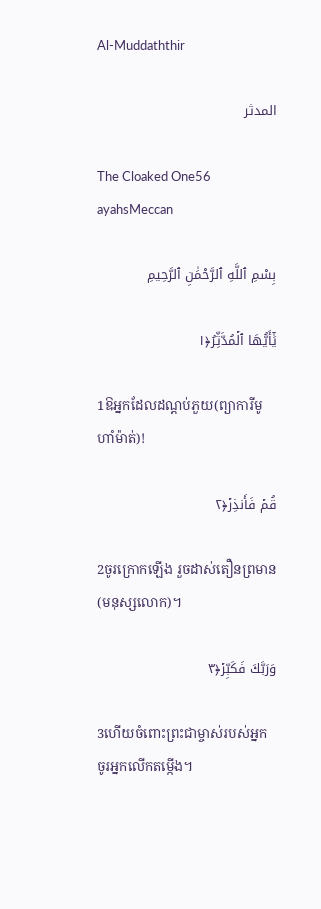Al-Muddaththir

المدثر

The Cloaked One56 ayahsMeccan

بِسْمِ ٱللَّهِ ٱلرَّحْمَٰنِ ٱلرَّحِيمِ

يَٰٓأَيُّهَا ٱلۡمُدَّثِّرُ﴿١

1ឱអ្នកដែលដណ្ដប់ភួយ(ព្យាការីមូហាំម៉ាត់)!

قُمۡ فَأَنذِرۡ﴿٢

2ចូរក្រោកឡើង រួចដាស់តឿនព្រមាន(មនុស្សលោក)។

وَرَبَّكَ فَكَبِّرۡ﴿٣

3ហើយចំពោះព្រះជាម្ចាស់របស់អ្នក ចូរអ្នកលើកតម្កើង។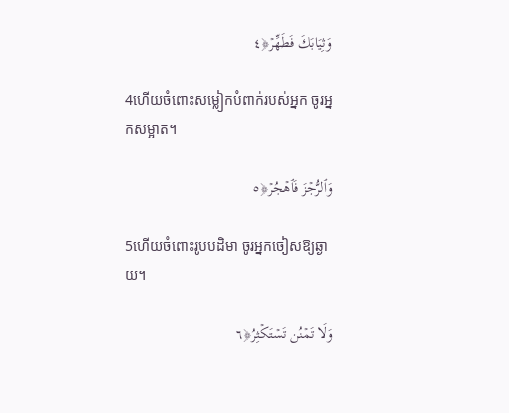وَثِيَابَكَ فَطَهِّرۡ﴿٤

4ហើយចំពោះសម្លៀកបំពាក់របស់អ្នក ចូរអ្នកសម្អាត។

وَٱلرُّجۡزَ فَٱهۡجُرۡ﴿٥

5ហើយចំពោះរូបបដិមា ចូរអ្នកចៀសឱ្យឆ្ងាយ។

وَلَا تَمۡنُن تَسۡتَكۡثِرُ﴿٦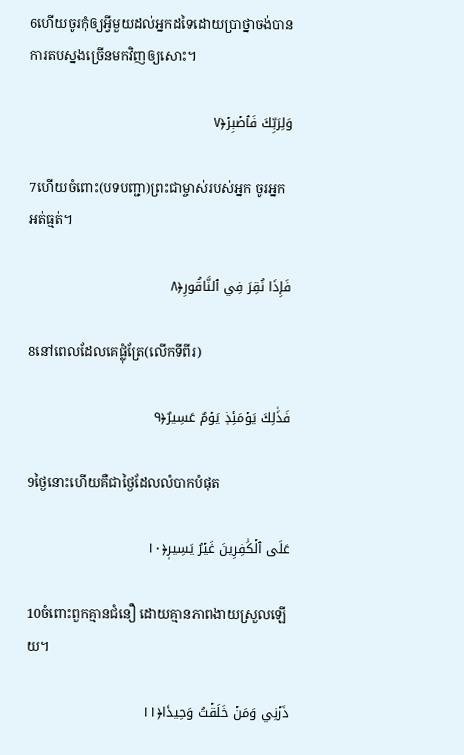6ហើយចូរកុំឲ្យអ្វីមួយដល់អ្នកដទៃដោយប្រាថ្នាចង់បានការតបស្នងច្រើនមកវិញឲ្យសោះ។

وَلِرَبِّكَ فَٱصۡبِرۡ﴿٧

7ហើយចំពោះ(បទបញ្ជា)ព្រះជាម្ចាស់របស់អ្នក ចូរអ្នកអត់ធ្មត់។

فَإِذَا نُقِرَ فِي ٱلنَّاقُورِ﴿٨

8នៅពេលដែលគេផ្លុំត្រែ(លើកទីពីរ)

فَذَٰلِكَ يَوۡمَئِذٖ يَوۡمٌ عَسِيرٌ﴿٩

9ថ្ងៃនោះហើយគឺជាថ្ងៃដែលលំបាកបំផុត

عَلَى ٱلۡكَٰفِرِينَ غَيۡرُ يَسِيرٖ﴿١٠

10ចំពោះពួកគ្មានជំនឿ ដោយគ្មានភាពងាយស្រួលឡើយ។

ذَرۡنِي وَمَنۡ خَلَقۡتُ وَحِيدٗا﴿١١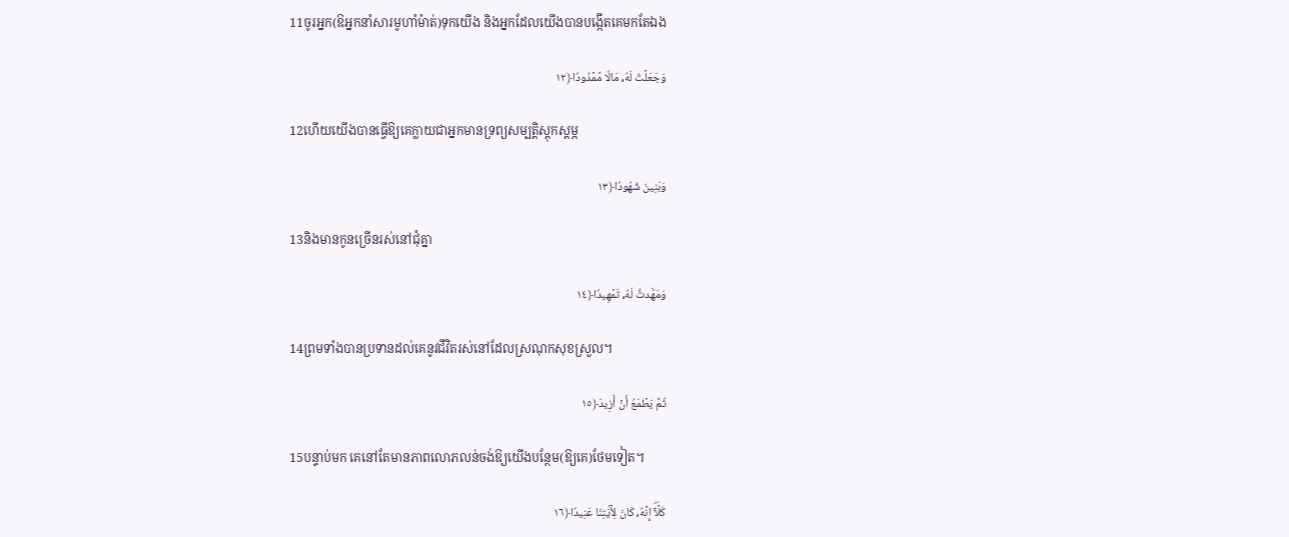11ចូរអ្នក(ឱអ្នកនាំសារមូហាំម៉ាត់)ទុកយើង និងអ្នកដែលយើងបានបង្កើតគេមកតែឯង

وَجَعَلۡتُ لَهُۥ مَالٗا مَّمۡدُودٗا﴿١٢

12ហើយយើងបានធ្វើឱ្យគេក្លាយជាអ្នកមានទ្រព្យសម្បត្តិស្តុកស្តម្ភ

وَبَنِينَ شُهُودٗا﴿١٣

13និងមានកូនច្រើនរស់នៅជុំគ្នា

وَمَهَّدتُّ لَهُۥ تَمۡهِيدٗا﴿١٤

14ព្រមទាំងបានប្រទានដល់គេនូវជីវិតរស់នៅដែលស្រណុកសុខស្រួល។

ثُمَّ يَطۡمَعُ أَنۡ أَزِيدَ﴿١٥

15បន្ទាប់មក គេនៅតែមានភាពលោភលន់ចង់ឱ្យយើងបន្ថែម(ឱ្យគេ)ថែមទៀត។

كَلَّآۖ إِنَّهُۥ كَانَ لِأٓيَٰتِنَا عَنِيدٗا﴿١٦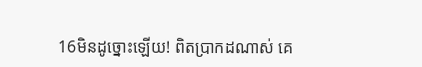16មិនដូច្នោះឡើយ! ពិតប្រាកដណាស់ គេ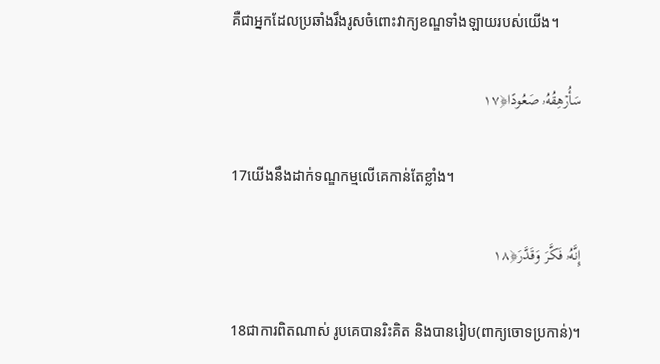គឺជាអ្នកដែលប្រឆាំងរឹងរូសចំពោះវាក្យខណ្ឌទាំងឡាយរបស់យើង។

سَأُرۡهِقُهُۥ صَعُودًا﴿١٧

17យើងនឹងដាក់ទណ្ឌកម្មលើគេកាន់តែខ្លាំង។

إِنَّهُۥ فَكَّرَ وَقَدَّرَ﴿١٨

18ជាការពិតណាស់ រូបគេបានរិះគិត និងបានរៀប(ពាក្យចោទប្រកាន់)។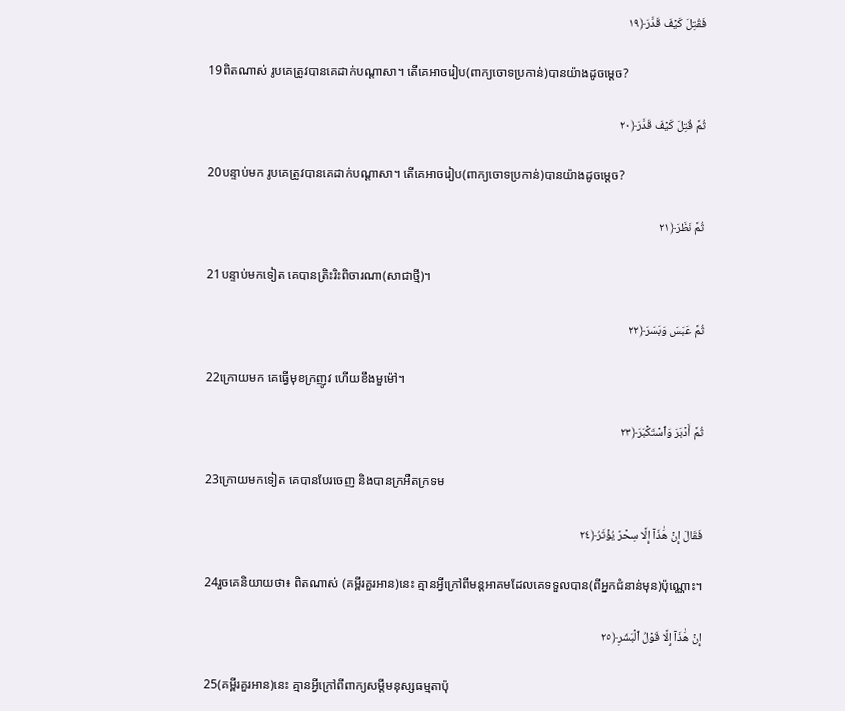فَقُتِلَ كَيۡفَ قَدَّرَ﴿١٩

19ពិតណាស់ រូបគេត្រូវបានគេដាក់បណ្ដាសា។ តើគេអាចរៀប(ពាក្យចោទប្រកាន់)បានយ៉ាងដូចមេ្ដច?

ثُمَّ قُتِلَ كَيۡفَ قَدَّرَ﴿٢٠

20បន្ទាប់មក រូបគេត្រូវបានគេដាក់បណ្ដាសា។ តើគេអាចរៀប(ពាក្យចោទប្រកាន់)បានយ៉ាងដូចមេ្ដច?

ثُمَّ نَظَرَ﴿٢١

21បន្ទាប់មកទៀត គេបានត្រិះរិះពិចារណា(សាជាថ្មី)។

ثُمَّ عَبَسَ وَبَسَرَ﴿٢٢

22ក្រោយមក គេធ្វើមុខក្រញូវ ហើយខឹងមួម៉ៅ។

ثُمَّ أَدۡبَرَ وَٱسۡتَكۡبَرَ﴿٢٣

23ក្រោយមកទៀត គេបានបែរចេញ និងបានក្រអឺតក្រទម

فَقَالَ إِنۡ هَٰذَآ إِلَّا سِحۡرٞ يُؤۡثَرُ﴿٢٤

24រួចគេនិយាយថា៖ ពិតណាស់ (គម្ពីរគួរអាន)នេះ គ្មានអ្វីក្រៅពីមន្តអាគមដែលគេទទួលបាន(ពីអ្នកជំនាន់មុន)ប៉ុណ្ណោះ។

إِنۡ هَٰذَآ إِلَّا قَوۡلُ ٱلۡبَشَرِ﴿٢٥

25(គម្ពីរគួរអាន)នេះ គ្មានអ្វីក្រៅពីពាក្យសម្តីមនុស្សធម្មតាប៉ុ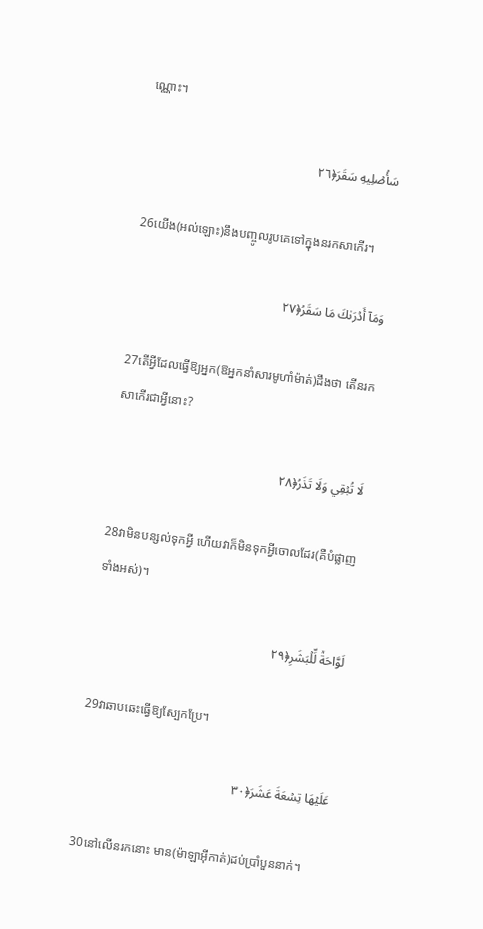ណ្ណោះ។

سَأُصۡلِيهِ سَقَرَ﴿٢٦

26យើង(អល់ឡោះ)នឹងបញ្ចូលរូបគេទៅក្នុងនរកសាកើរ។

وَمَآ أَدۡرَىٰكَ مَا سَقَرُ﴿٢٧

27តើអ្វីដែលធ្វើឱ្យអ្នក(ឱអ្នកនាំសារមូហាំម៉ាត់)ដឹងថា តើនរកសាកើរជាអ្វីនោះ?

لَا تُبۡقِي وَلَا تَذَرُ﴿٢٨

28វាមិនបន្សល់ទុកអ្វី ហើយវាក៏មិនទុកអ្វីចោលដែរ(គឺបំផ្លាញទាំងអស់)។

لَوَّاحَةٞ لِّلۡبَشَرِ﴿٢٩

29វាឆាបឆេះធ្វើឱ្យស្បែកប្រែ។

عَلَيۡهَا تِسۡعَةَ عَشَرَ﴿٣٠

30នៅលើនរកនោះ មាន(ម៉ាឡាអ៊ីកាត់)ដប់ប្រាំបួននាក់។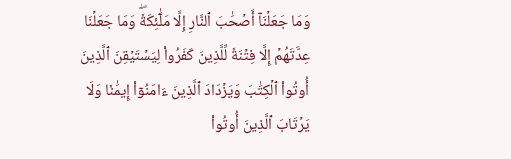وَمَا جَعَلۡنَآ أَصۡحَٰبَ ٱلنَّارِ إِلَّا مَلَٰٓئِكَةٗۖ وَمَا جَعَلۡنَا عِدَّتَهُمۡ إِلَّا فِتۡنَةٗ لِّلَّذِينَ كَفَرُواْ لِيَسۡتَيۡقِنَ ٱلَّذِينَ أُوتُواْ ٱلۡكِتَٰبَ وَيَزۡدَادَ ٱلَّذِينَ ءَامَنُوٓاْ إِيمَٰنٗا وَلَا يَرۡتَابَ ٱلَّذِينَ أُوتُواْ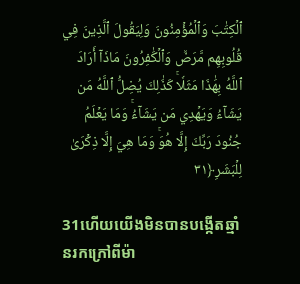ٱلۡكِتَٰبَ وَٱلۡمُؤۡمِنُونَ وَلِيَقُولَ ٱلَّذِينَ فِي قُلُوبِهِم مَّرَضٞ وَٱلۡكَٰفِرُونَ مَاذَآ أَرَادَ ٱللَّهُ بِهَٰذَا مَثَلٗاۚ كَذَٰلِكَ يُضِلُّ ٱللَّهُ مَن يَشَآءُ وَيَهۡدِي مَن يَشَآءُۚ وَمَا يَعۡلَمُ جُنُودَ رَبِّكَ إِلَّا هُوَۚ وَمَا هِيَ إِلَّا ذِكۡرَىٰ لِلۡبَشَرِ﴿٣١

31ហើយយើងមិនបានបង្កើតឆ្មាំនរកក្រៅពីម៉ា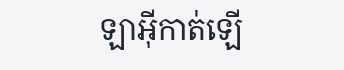ឡាអ៊ីកាត់ឡើ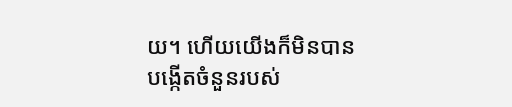យ។ ហើយយើងក៏មិនបានបង្កើតចំនួនរបស់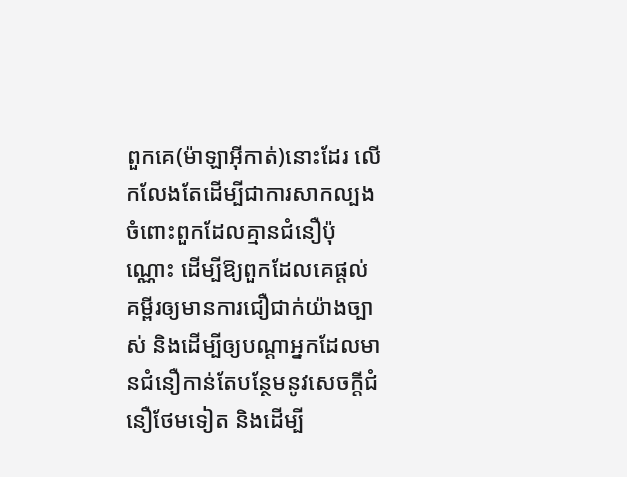ពួកគេ(ម៉ាឡាអ៊ីកាត់)នោះដែរ លើកលែងតែដើម្បីជាការសាកល្បងចំពោះពួកដែលគ្មានជំនឿប៉ុណ្ណោះ ដើម្បីឱ្យពួកដែលគេផ្តល់គម្ពីរឲ្យមានការជឿជាក់យ៉ាងច្បាស់ និងដើម្បីឲ្យបណ្ដាអ្នកដែលមានជំនឿកាន់តែបន្ថែមនូវសេចក្តីជំនឿថែមទៀត និងដើម្បី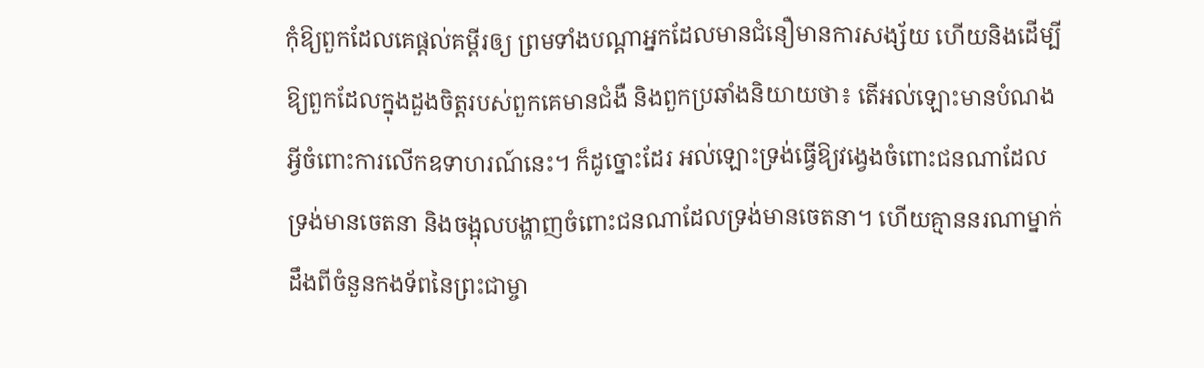កុំឱ្យពួកដែលគេផ្តល់គម្ពីរឲ្យ ព្រមទាំងបណ្ដាអ្នកដែលមានជំនឿមានការសង្ស័យ ហើយនិងដើម្បីឱ្យពួកដែលក្នុងដួងចិត្តរបស់ពួកគេមានជំងឺ និងពួកប្រឆាំងនិយាយថា៖ តើអល់ឡោះមានបំណងអ្វីចំពោះការលើកឧទាហរណ៍នេះ។ ក៏ដូច្នោះដែរ អល់ឡោះទ្រង់ធ្វើឱ្យវង្វេងចំពោះជនណាដែលទ្រង់មានចេតនា និងចង្អុលបង្ហាញចំពោះជនណាដែលទ្រង់មានចេតនា។ ហើយគ្មាននរណាម្នាក់ដឹងពីចំនួនកងទ័ពនៃព្រះជាម្ចា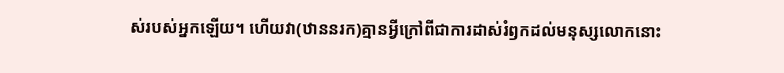ស់របស់អ្នកឡើយ។ ហើយវា(ឋាននរក)គ្មានអ្វីក្រៅពីជាការដាស់រំឭកដល់មនុស្សលោកនោះ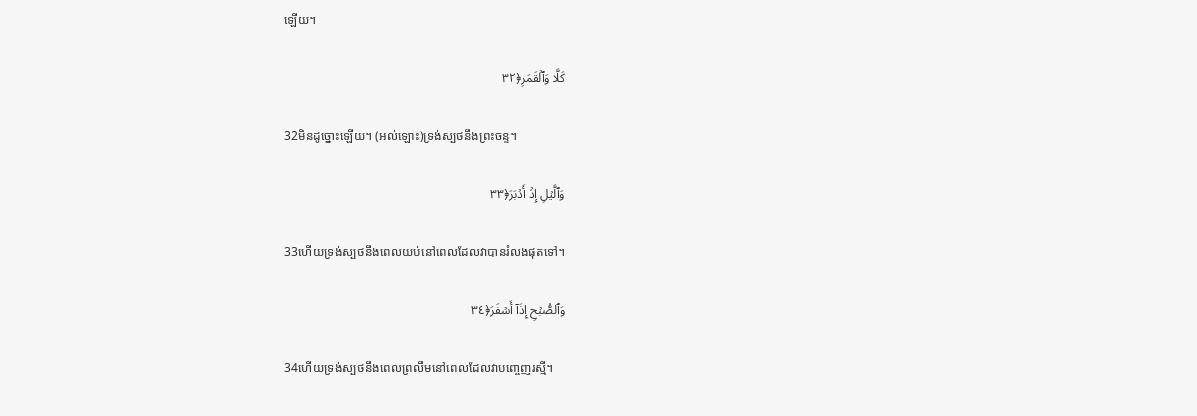ឡើយ។

كَلَّا وَٱلۡقَمَرِ﴿٣٢

32មិនដូច្នោះឡើយ។ (អល់ឡោះ)ទ្រង់ស្បថនឹងព្រះចន្ទ។

وَٱلَّيۡلِ إِذۡ أَدۡبَرَ﴿٣٣

33ហើយទ្រង់ស្បថនឹងពេលយប់នៅពេលដែលវាបានរំលងផុតទៅ។

وَٱلصُّبۡحِ إِذَآ أَسۡفَرَ﴿٣٤

34ហើយទ្រង់ស្បថនឹងពេលព្រលឹមនៅពេលដែលវាបពោ្ចញរស្មី។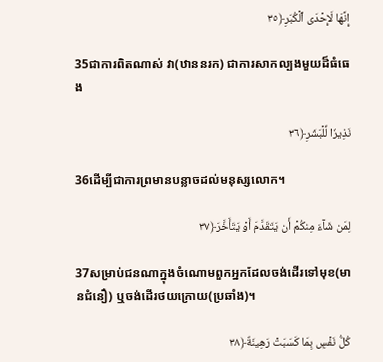إِنَّهَا لَإِحۡدَى ٱلۡكُبَرِ﴿٣٥

35ជាការពិតណាស់ វា(ឋាននរក) ជាការសាកល្បងមួយដ៏ធំធេង

نَذِيرٗا لِّلۡبَشَرِ﴿٣٦

36ដើម្បីជាការព្រមានបន្លាចដល់មនុស្សលោក។

لِمَن شَآءَ مِنكُمۡ أَن يَتَقَدَّمَ أَوۡ يَتَأَخَّرَ﴿٣٧

37សម្រាប់ជនណាក្នុងចំណោមពួកអ្នកដែលចង់ដើរទៅមុខ(មានជំនឿ) ឬចង់ដើរថយក្រោយ(ប្រឆាំង)។

كُلُّ نَفۡسِۭ بِمَا كَسَبَتۡ رَهِينَةٌ﴿٣٨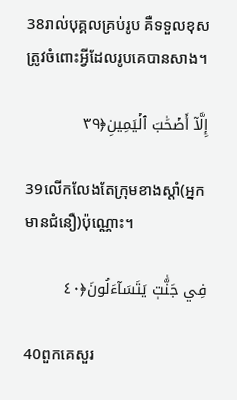38រាល់បុគ្គលគ្រប់រូប គឺទទួលខុសត្រូវចំពោះអ្វីដែលរូបគេបានសាង។

إِلَّآ أَصۡحَٰبَ ٱلۡيَمِينِ﴿٣٩

39លើកលែងតែក្រុមខាងស្តាំ(អ្នកមានជំនឿ)ប៉ុណ្ណោះ។

فِي جَنَّٰتٖ يَتَسَآءَلُونَ﴿٤٠

40ពួកគេសួរ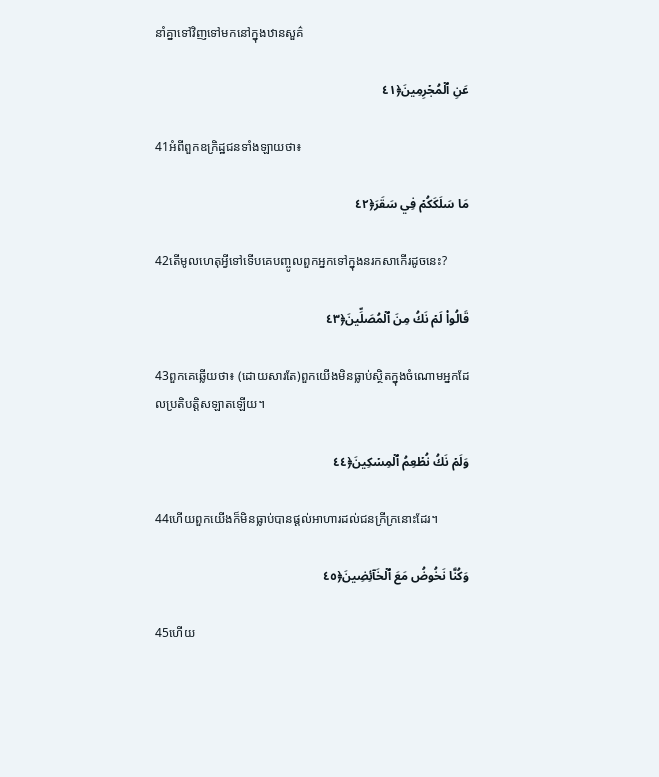នាំគ្នាទៅវិញទៅមកនៅក្នុងឋានសួគ៌

عَنِ ٱلۡمُجۡرِمِينَ﴿٤١

41អំពីពួកឧក្រិដ្ឋជនទាំងឡាយថា៖

مَا سَلَكَكُمۡ فِي سَقَرَ﴿٤٢

42តើមូលហេតុអ្វីទៅទើបគេបញ្ចូលពួកអ្នកទៅក្នុងនរកសាកើរដូចនេះ?

قَالُواْ لَمۡ نَكُ مِنَ ٱلۡمُصَلِّينَ﴿٤٣

43ពួកគេឆ្លើយថា៖ (ដោយសារតែ)ពួកយើងមិនធ្លាប់ស្ថិតក្នុងចំណោមអ្នកដែលប្រតិបត្ដិសឡាតឡើយ។

وَلَمۡ نَكُ نُطۡعِمُ ٱلۡمِسۡكِينَ﴿٤٤

44ហើយពួកយើងក៏មិនធ្លាប់បានផ្ដល់អាហារដល់ជនក្រីក្រនោះដែរ។

وَكُنَّا نَخُوضُ مَعَ ٱلۡخَآئِضِينَ﴿٤٥

45ហើយ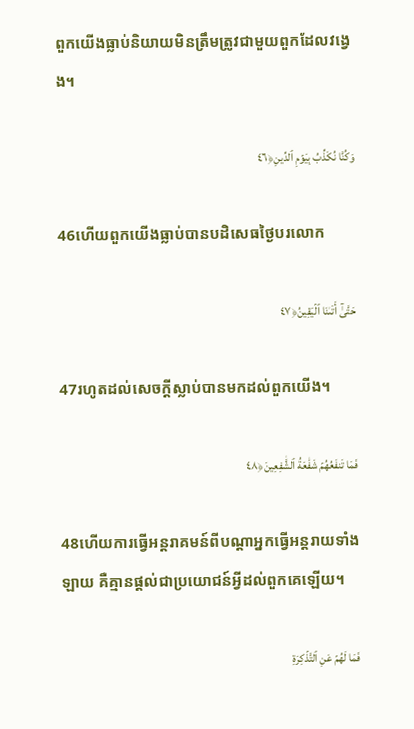ពួកយើងធ្លាប់និយាយមិនត្រឹមត្រូវជាមួយពួកដែលវង្វេង។

وَكُنَّا نُكَذِّبُ بِيَوۡمِ ٱلدِّينِ﴿٤٦

46ហើយពួកយើងធ្លាប់បានបដិសេធថ្ងៃបរលោក

حَتَّىٰٓ أَتَىٰنَا ٱلۡيَقِينُ﴿٤٧

47រហូតដល់សេចក្ដីស្លាប់បានមកដល់ពួកយើង។

فَمَا تَنفَعُهُمۡ شَفَٰعَةُ ٱلشَّٰفِعِينَ﴿٤٨

48ហើយការធ្វើអន្ដរាគមន៍ពីបណ្ដាអ្នកធ្វើអន្តរាយទាំងឡាយ គឺគ្មានផ្តល់ជាប្រយោជន៍អ្វីដល់ពួកគេឡើយ។

فَمَا لَهُمۡ عَنِ ٱلتَّذۡكِرَةِ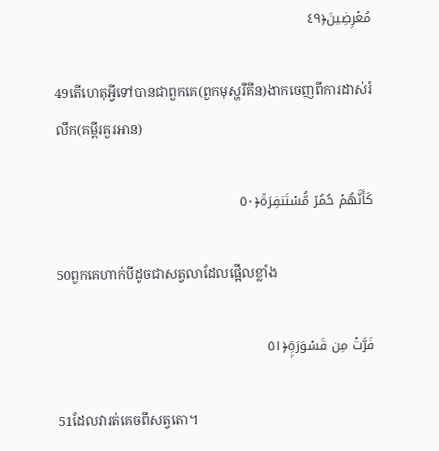مُعۡرِضِينَ﴿٤٩

49តើហេតុអ្វីទៅបានជាពួកគេ(ពួកមុស្ហរីគីន)ងាកចេញពីការដាស់រំលឹក(គម្ពីរគួរអាន)

كَأَنَّهُمۡ حُمُرٞ مُّسۡتَنفِرَةٞ﴿٥٠

50ពួកគេហាក់បីដូចជាសត្វលាដែលផ្អើលខ្លាំង

فَرَّتۡ مِن قَسۡوَرَةِۭ﴿٥١

51ដែលវារត់គេចពីសត្វតោ។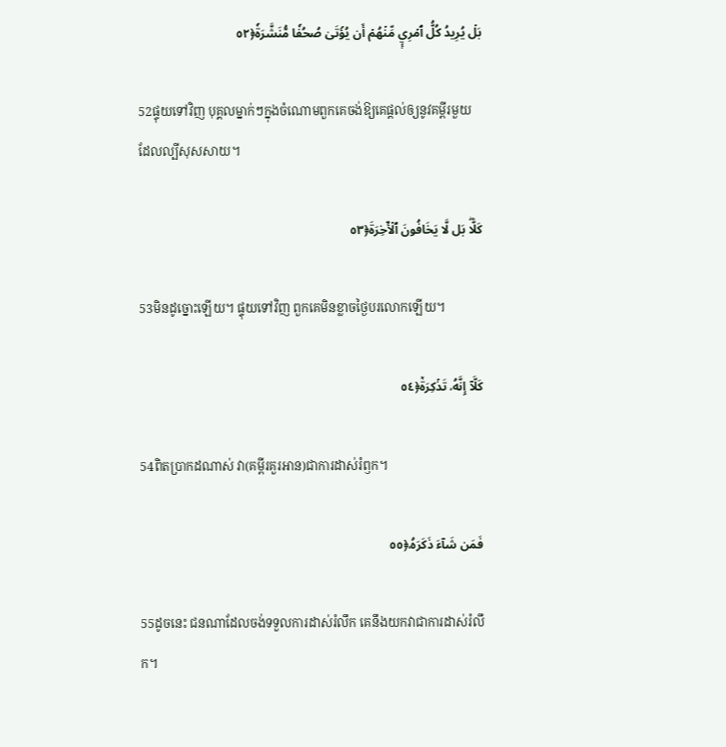بَلۡ يُرِيدُ كُلُّ ٱمۡرِيٕٖ مِّنۡهُمۡ أَن يُؤۡتَىٰ صُحُفٗا مُّنَشَّرَةٗ﴿٥٢

52ផ្ទុយទៅវិញ បុគ្គលម្នាក់ៗក្នុងចំណោមពួកគេចង់ឱ្យគេផ្តល់ឲ្យនូវគម្ពីរមួយដែលល្បីសុសសាយ។

كَلَّاۖ بَل لَّا يَخَافُونَ ٱلۡأٓخِرَةَ﴿٥٣

53មិនដូច្នោះឡើយ។ ផ្ទុយទៅវិញ ពួកគេមិនខ្លាចថ្ងៃបរលោកឡើយ។

كَلَّآ إِنَّهُۥ تَذۡكِرَةٞ﴿٥٤

54ពិតប្រាកដណាស់ វា(គម្ពីរគួរអាន)ជាការដាស់រំឭក។

فَمَن شَآءَ ذَكَرَهُۥ﴿٥٥

55ដូចនេះ ជនណាដែលចង់ទទួលការដាស់រំលឹក គេនឹងយកវាជាការដាស់រំលឹក។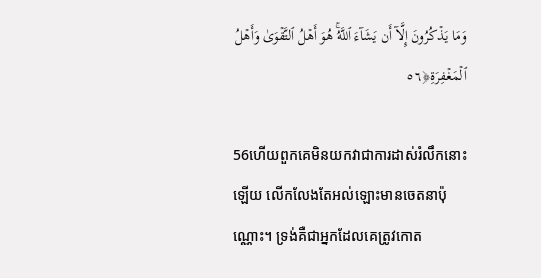وَمَا يَذۡكُرُونَ إِلَّآ أَن يَشَآءَ ٱللَّهُۚ هُوَ أَهۡلُ ٱلتَّقۡوَىٰ وَأَهۡلُ ٱلۡمَغۡفِرَةِ﴿٥٦

56ហើយពួកគេមិនយកវាជាការដាស់រំលឹកនោះឡើយ លើកលែងតែអល់ឡោះមានចេតនាប៉ុណ្ណោះ។ ទ្រង់គឺជាអ្នកដែលគេត្រូវកោត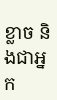ខ្លាច និងជាអ្នក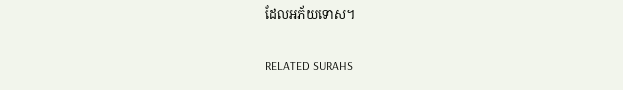ដែលអភ័យទោស។

RELATED SURAHS